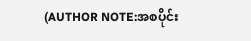(AUTHOR NOTE:အစပိုင်း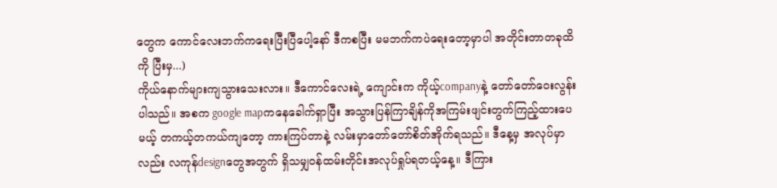တွေက ကောင်လေးဘက်ကရေးပြီးပြီပေါ့နော် ဒီကစပြီး မမဘက်ကပဲရေးတော့မှာပါ အတိုင်းတာတခုထိကို ပြီးမှ...)
ကိုယ်နောက်များကျသွားသေးလား။ ဒီကောင်လေးရဲ့ ကျောင်းက ကိုယ့်companyနဲ့ တော်တော်ဝေးလွန်းပါသည်။ အစက google mapကနေခေါက်ရှာပြီး အသွားပြန်ကြာချိန်ကိုအကြမ်းဖျင်းတွက်ကြည့်ထားပေမယ့် တကယ့်တကယ်ကျတော့ ကားကြပ်တာနဲ့ လမ်းမှာတော်တော်စိတ်အိုက်ရသည်။ ဒီနေ့မှ အလုပ်မှာလည်း လကုန်designတွေအတွက် ရှိသမျှဝန်ထမ်းတိုင်းအလုပ်ရှုပ်ရတယ့်နေ့။ ဒီကြား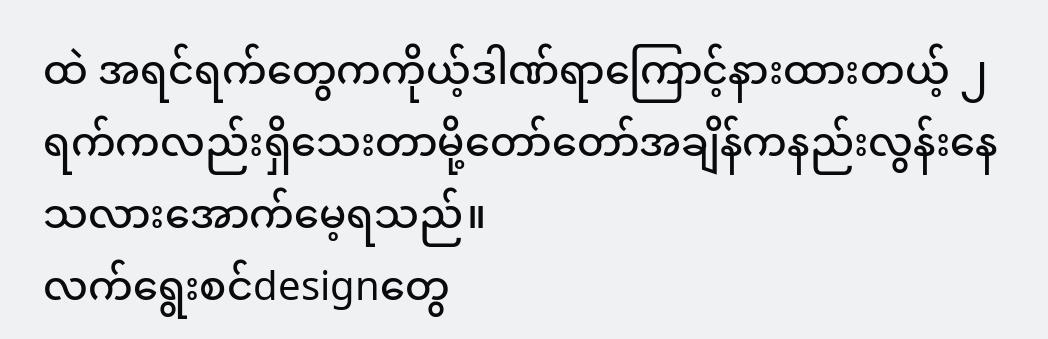ထဲ အရင်ရက်တွေကကိုယ့်ဒါဏ်ရာကြောင့်နားထားတယ့် ၂ရက်ကလည်းရှိသေးတာမို့တော်တော်အချိန်ကနည်းလွန်းနေသလားအောက်မေ့ရသည်။
လက်ရွေးစင်designတွေ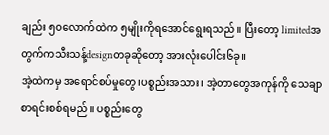ချည်း ၅၀လောက်ထဲက ၅မျိုးကိုရအောင်ရွေးရသည်။ ပြီးတော့ limitedအတွက်ကသီးသန့်designတခုဆိုတော့ အားလုံးပေါင်း၆ခု။
အဲ့ထဲကမှ အရောင်စပ်မှုတွေ၊ပစ္စည်းအသား၊ အဲ့တာတွေအကုန်ကို သေချာစာရင်းစစ်ရမည်။ ပစ္စည်းတွေ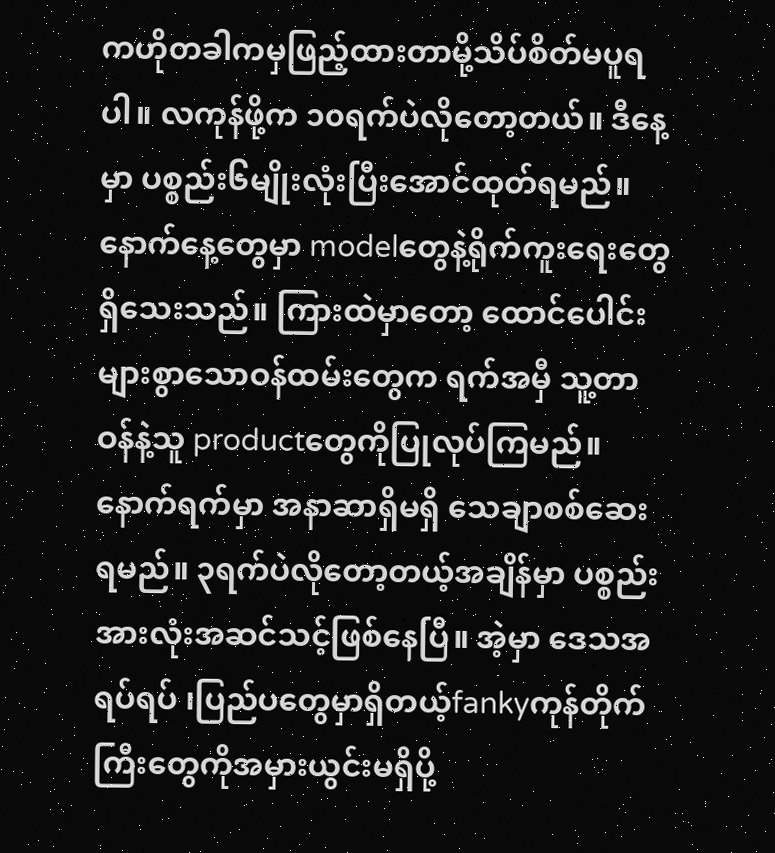ကဟိုတခါကမှဖြည့်ထားတာမို့သိပ်စိတ်မပူရပါ။ လကုန်ဖို့က ၁၀ရက်ပဲလိုတော့တယ်။ ဒီနေ့မှာ ပစ္စည်း၆မျိုးလုံးပြီးအောင်ထုတ်ရမည်။ နောက်နေ့တွေမှာ modelတွေနဲ့ရိုက်ကူးရေးတွေရှိသေးသည်။ ကြားထဲမှာတော့ ထောင်ပေါင်းများစွာသောဝန်ထမ်းတွေက ရက်အမှီ သူ့တာဝန်နဲ့သူ productတွေကိုပြုလုပ်ကြမည်။ နောက်ရက်မှာ အနာဆာရှိမရှိ သေချာစစ်ဆေးရမည်။ ၃ရက်ပဲလိုတော့တယ့်အချိန်မှာ ပစ္စည်းအားလုံးအဆင်သင့်ဖြစ်နေပြီ။ အဲ့မှာ ဒေသအရပ်ရပ် ၊ပြည်ပတွေမှာရှိတယ့်fankyကုန်တိုက်ကြီးတွေကိုအမှားယွင်းမရှိပို့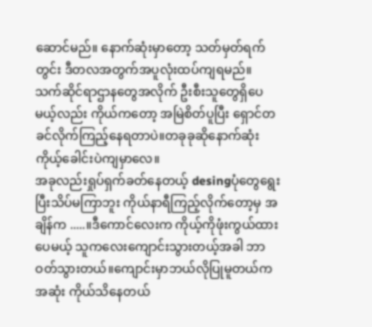ဆောင်မည်။ နောက်ဆုံးမှာတော့ သတ်မှတ်ရက်တွင်း ဒီတလအတွက်အပူလုံးထပ်ကျရမည်။ သက်ဆိုင်ရာဌာနတွေအလိုက် ဦးစီးသူတွေရှိပေမယ့်လည်း ကိုယ်ကတော့ အမြဲစိတ်ပူပြီး ရှောင်တခင်လိုက်ကြည့်နေရတာပဲ။တခုခုဆိုနောက်ဆုံးကိုယ့်ခေါင်းပဲကျမှာလေ။
အခုလည်းရှုပ်ရှက်ခတ်နေတယ့် desingပုံတွေရွေးပြီးသိပ်မကြာဘူး ကိုယ်နာရီကြည့်လိုက်တော့မှ အချိန်က .....။ဒီကောင်လေးက ကိုယ့်ကိုဖုံးကွယ်ထားပေမယ့် သူကလေးကျောင်းသွားတယ့်အခါ ဘာဝတ်သွားတယ်။ကျောင်းမှာဘယ်လိုပြုမူတယ်ကအဆုံး ကိုယ်သိနေတယ်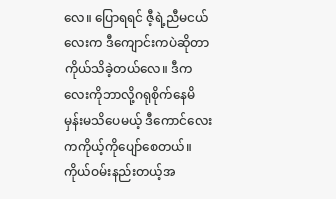လေ။ ပြောရရင် ဇီ့ရဲ့ညီမငယ်လေးက ဒီကျောင်းကပဲဆိုတာကိုယ်သိခဲ့တယ်လေ။ ဒီကလေးကိုဘာလို့ဂရုစိုက်နေမိမှန်းမသိပေမယ့် ဒီကောင်လေးကကိုယ့်ကိုပျော်စေတယ်။ကိုယ်ဝမ်းနည်းတယ့်အ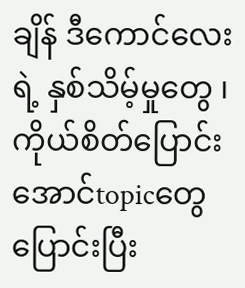ချိန် ဒီကောင်လေးရဲ့ နှစ်သိမ့်မှုတွေ ၊ကိုယ်စိတ်ပြောင်းအောင်topicတွေပြောင်းပြီး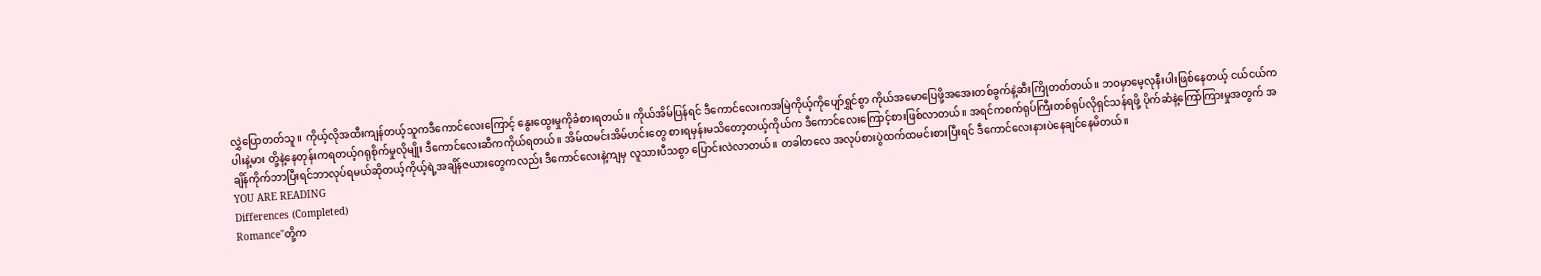လွှဲပြောတတ်သူ။ ကိုယ့်လိုအထီးကျန်တယ့်သူကဒီကောင်လေးကြောင့် နွေးထွေးမှုကိုခံစားရတယ်။ ကိုယ်အိမ်ပြန်ရင် ဒီကောင်လေးကအမြဲကိုယ့်ကိုပျော်ရွှင်စွာ ကိုယ်အမောပြေဖို့အအေးတစ်ခွက်နဲ့ဆီးကြိုတတ်တယ်။ ဘဝမှာမေ့လုနီးပါးဖြစ်နေတယ့် ငယ်ငယ်က ပါးနဲ့မား တို့နဲ့နေတုန်းကရတယ့်ဂရုစိုက်မှုလိုမျိုး ဒီကောင်လေးဆီကကိုယ်ရတယ်။ အိမ်ထမင်းအိမ်ဟင်းတွေ စားရမှန်းမသိတော့တယ့်ကိုယ်က ဒီကောင်လေးကြောင့်စားဖြစ်လာတယ်။ အရင်ကစက်ရုပ်ကြီးတစ်ရုပ်လိုရှင်သန်ရဖို့ ပိုက်ဆံနဲ့ကြော်ကြားမှုအတွက် အချိန်ကိုက်ဘာပြီးရင်ဘာလုပ်ရမယ်ဆိုတယ့်ကိုယ့်ရဲ့အချိန်ဇယားတွေကလည်း ဒီကောင်လေးနဲ့ကျမှ လူသားပီသစွာ ပြောင်းလဲလာတယ်။ တခါတလေ အလုပ်စားပွဲထက်ထမင်းစားပြီးရင် ဒီကောင်လေးနားပဲနေချင်နေမိတယ်။
YOU ARE READING
Differences (Completed)
Romance"တို့က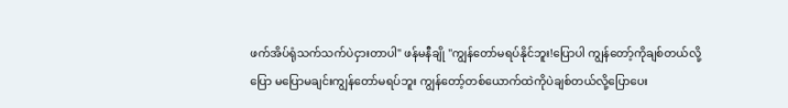ဖက်အိပ်ရုံသက်သက်ပဲငှားတာပါ" ဖန်မနီချို "ကျွန်တော်မရပ်နိုင်ဘူး!ပြောပါ ကျွန်တော့်ကိုချစ်တယ်လို့ပြော မပြောမချင်းကျွန်တော်မရပ်ဘူး ကျွန်တော့်တစ်ယောက်ထဲကိုပဲချစ်တယ်လို့ပြောပေး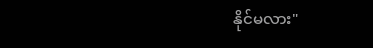နိုင်မလား"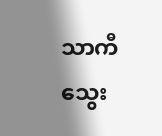သာကီသွေး